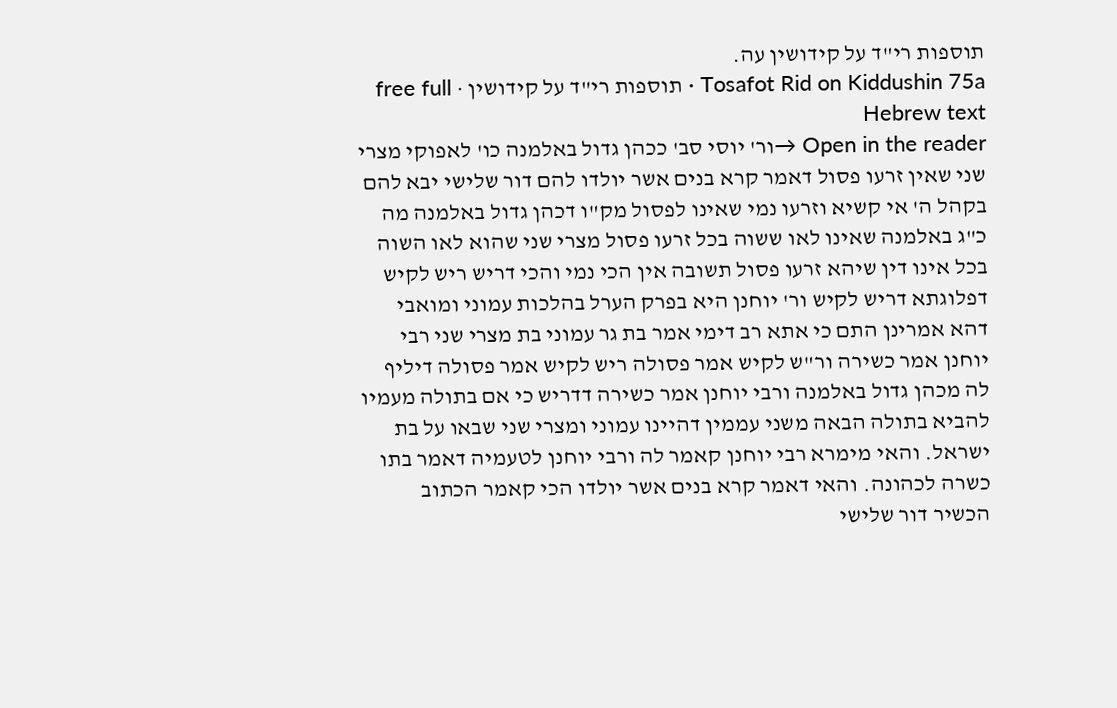תוספות רי"ד על קידושין עה.
Tosafot Rid on Kiddushin 75a · תוספות רי"ד על קידושין · free full Hebrew text
Open in the reader →ור' יוסי סב' ככהן גדול באלמנה כו' לאפוקי מצרי שני שאין זרעו פסול דאמר קרא בנים אשר יולדו להם דור שלישי יבא להם בקהל ה' אי קשיא וזרעו נמי שאינו לפסול מק"ו דכהן גדול באלמנה מה כ"ג באלמנה שאינו לאו ששוה בכל זרעו פסול מצרי שני שהוא לאו השוה בכל אינו דין שיהא זרעו פסול תשובה אין הכי נמי והכי דריש ריש לקיש דפלוגתא דריש לקיש ור' יוחנן היא בפרק הערל בהלכות עמוני ומואבי דהא אמרינן התם כי אתא רב דימי אמר בת גר עמוני בת מצרי שני רבי יוחנן אמר כשירה ור"ש לקיש אמר פסולה ריש לקיש אמר פסולה דיליף לה מכהן גדול באלמנה ורבי יוחנן אמר כשירה דדריש כי אם בתולה מעמיו להביא בתולה הבאה משני עממין דהיינו עמוני ומצרי שני שבאו על בת ישראל. והאי מימרא רבי יוחנן קאמר לה ורבי יוחנן לטעמיה דאמר בתו כשרה לכהונה. והאי דאמר קרא בנים אשר יולדו הכי קאמר הכתוב הכשיר דור שלישי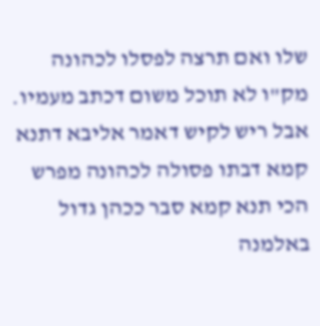שלו ואם תרצה לפסלו לכהונה מק"ו לא תוכל משום דכתב מעמיו. אבל ריש לקיש דאמר אליבא דתנא קמא דבתו פסולה לכהונה מפרש הכי תנא קמא סבר ככהן גדול באלמנה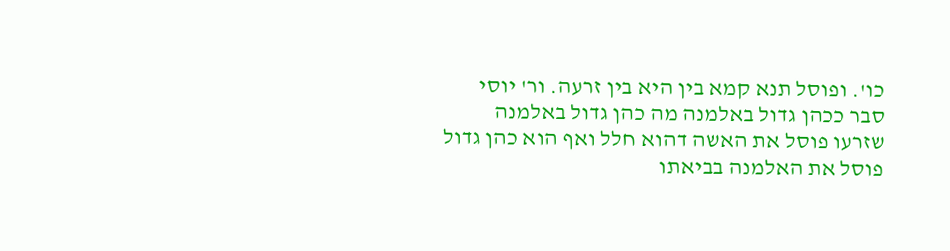כו'. ופוסל תנא קמא בין היא בין זרעה. ור' יוסי סבר ככהן גדול באלמנה מה כהן גדול באלמנה שזרעו פוסל את האשה דהוא חלל ואף הוא כהן גדול פוסל את האלמנה בביאתו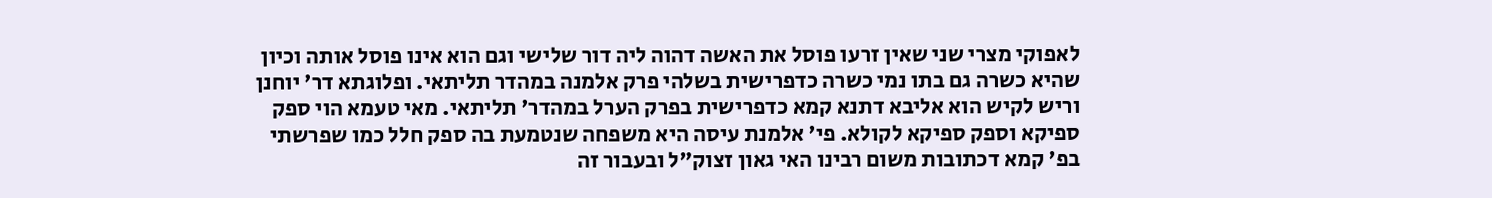לאפוקי מצרי שני שאין זרעו פוסל את האשה דהוה ליה דור שלישי וגם הוא אינו פוסל אותה וכיון שהיא כשרה גם בתו נמי כשרה כדפרישית בשלהי פרק אלמנה במהדר תליתאי. ופלוגתא דר' יוחנן וריש לקיש הוא אליבא דתנא קמא כדפרישית בפרק הערל במהדר' תליתאי. מאי טעמא הוי ספק ספיקא וספק ספיקא לקולא. פי' אלמנת עיסה היא משפחה שנטמעת בה ספק חלל כמו שפרשתי בפ' קמא דכתובות משום רבינו האי גאון זצוק"ל ובעבור זה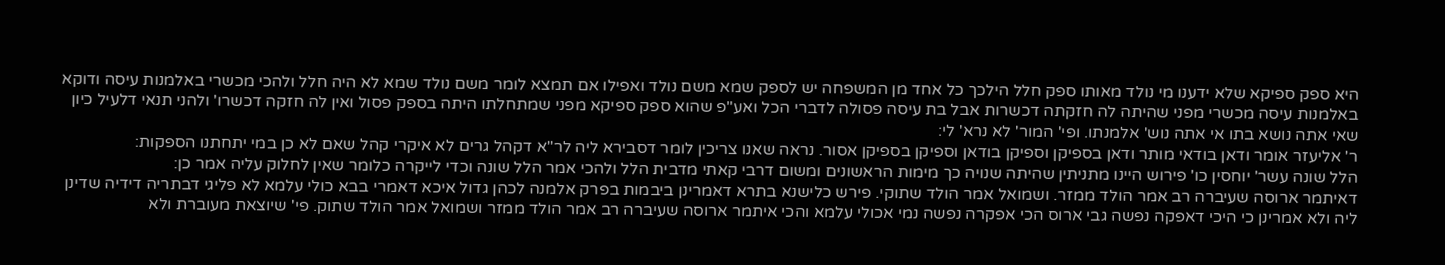היא ספק ספיקא שלא ידענו מי נולד מאותו ספק חלל הילכך כל אחד מן המשפחה יש לספק שמא משם נולד ואפילו אם תמצא לומר משם נולד שמא לא היה חלל ולהכי מכשרי באלמנות עיסה ודוקא באלמנות עיסה מכשרי מפני שהיתה לה חזקתה דכשרות אבל בת עיסה פסולה לדברי הכל ואע"פ שהוא ספק ספיקא מפני שמתחלתו היתה בספק פסול ואין לה חזקה דכשרו' ולהני תנאי דלעיל כיון שאי אתה נושא בתו אי אתה נוש' אלמנתו. ופי' המור' לא נרא' לי:
ר' אליעזר אומר ודאן בודאי מותר ודאן בספיקן וספיקן בודאן וספיקן בספיקן אסור. נראה שאנו צריכין לומר דסבירא ליה לר"א דקהל גרים לא איקרי קהל שאם לא כן במי יתחתנו הספקות:
הלל שונה עשר' יוחסין כו' פירוש היינו מתניתין שהיתה שנויה כך מימות הראשונים ומשום דרבי קאתי מדבית הלל ולהכי אמר הלל שונה וכדי לייקרה כלומר שאין לחלוק עליה אמר כן:
דאיתמר ארוסה שעיברה רב אמר הולד ממזר. ושמואל אמר הולד שתוקי. פירש כלישנא בתרא דאמרינן ביבמות בפרק אלמנה לכהן גדול איכא דאמרי בבא כולי עלמא לא פליגי דבתריה דידיה שדינן ליה ולא אמרינן כי היכי דאפקה נפשה גבי ארוס הכי אפקרה נפשה נמי אכולי עלמא והכי איתמר ארוסה שעיברה רב אמר הולד ממזר ושמואל אמר הולד שתוק. פי' שיוצאת מעוברת ולא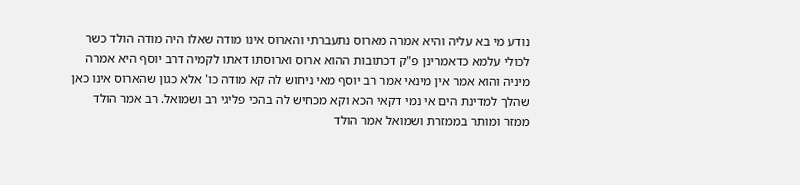נודע מי בא עליה והיא אמרה מארוס נתעברתי והארוס אינו מודה שאלו היה מודה הולד כשר לכולי עלמא כדאמרינן פ"ק דכתובות ההוא ארוס וארוסתו דאתו לקמיה דרב יוסף היא אמרה מיניה והוא אמר אין מינאי אמר רב יוסף מאי ניחוש לה קא מודה כו' אלא כגון שהארוס אינו כאן שהלך למדינת הים אי נמי דקאי הכא וקא מכחיש לה בהכי פליגי רב ושמואל. רב אמר הולד ממזר ומותר בממזרת ושמואל אמר הולד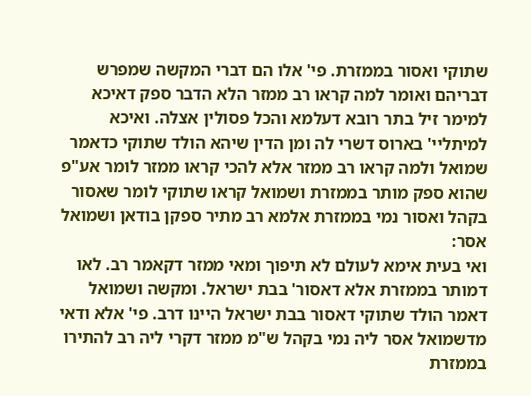שתוקי ואסור בממזרת. פי' אלו הם דברי המקשה שמפרש דבריהם ואומר למה קראו רב ממזר הלא הדבר ספק דאיכא למימר זיל בתר רובא דעלמא והכל פסולין אצלה. ואיכא למיתליי' בארוס דשרי לה ומן הדין שיהא הולד שתוקי כדאמר שמואל ולמה קראו רב ממזר אלא להכי קראו ממזר לומר אע"פ שהוא ספק מותר בממזרת ושמואל קראו שתוקי לומר שאסור בקהל ואסור נמי בממזרת אלמא רב מתיר ספקן בודאן ושמואל אסר:
ואי בעית אימא לעולם לא תיפוך ומאי ממזר דקאמר רב. לאו דמותר בממזרת אלא דאסור' בבת ישראל. ומקשה ושמואל דאמר הולד שתוקי דאסור בבת ישראל היינו דרב. פי' אלא ודאי מדשמואל אסר ליה נמי בקהל ש"מ ממזר דקרי ליה רב להתירו בממזרת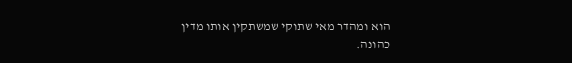הוא ומהדר מאי שתוקי שמשתקין אותו מדין כהונה.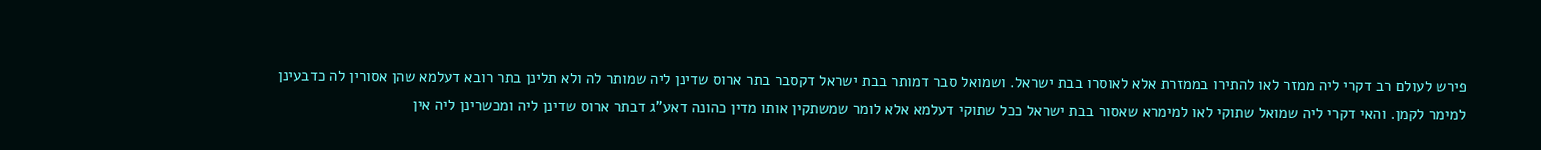פירש לעולם רב דקרי ליה ממזר לאו להתירו בממזרת אלא לאוסרו בבת ישראל. ושמואל סבר דמותר בבת ישראל דקסבר בתר ארוס שדינן ליה שמותר לה ולא תלינן בתר רובא דעלמא שהן אסורין לה כדבעינן למימר לקמן. והאי דקרי ליה שמואל שתוקי לאו למימרא שאסור בבת ישראל ככל שתוקי דעלמא אלא לומר שמשתקין אותו מדין כהונה דאע"ג דבתר ארוס שדינן ליה ומכשרינן ליה אין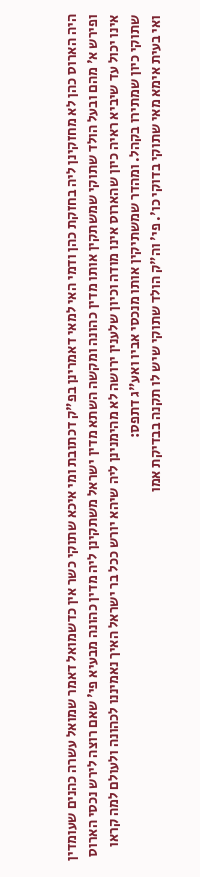היה הארוס כהן לא מחזקינן ליה בחזקת כהן ודמי האי למאי דאמרינן בפ"ק דכתובת ומי איכא שתוקי כשר אין כדשמואל דאמר שמואל עשרה כהנים שעומדין ופירש א' מהם ובעל הולד שתוקי שמשתקין אותו מדין כהונה ומקשה השתא מדין ישראל משתקינן ליה מדין כהונה מבעיא פי' שאם רוצה לירש נכסי הארוס אינו יכול עד שיביא ראיה כיון שהארוס אינו מודה וכיון שלענין ירושה לא מהימנינן ליה שיהא יורש ככל בר ישראל האיך נאמיננו לכהונה ולעולם למה קראו שתוקי כיון שמתירו בקהל. ומהדר שמשתיקין אותו מנכסי אביו ואע"ג דתפס:
ואי בעית אימא מאי שתוקי בדוקי כו'. פי' וה"ק הולד שתוקי שיש לו תקנה בבדיקת אמו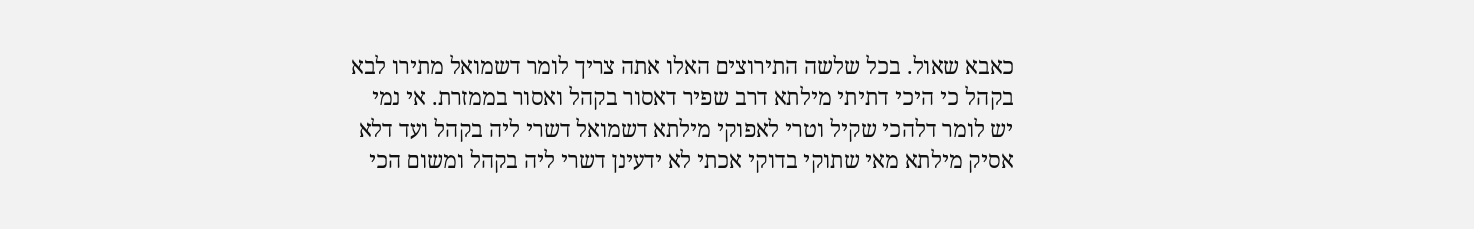כאבא שאול. בכל שלשה התירוצים האלו אתה צריך לומר דשמואל מתירו לבא בקהל כי היכי דתיתי מילתא דרב שפיר דאסור בקהל ואסור בממזרת. אי נמי יש לומר דלהכי שקיל וטרי לאפוקי מילתא דשמואל דשרי ליה בקהל ועד דלא אסיק מילתא מאי שתוקי בדוקי אכתי לא ידעינן דשרי ליה בקהל ומשום הכי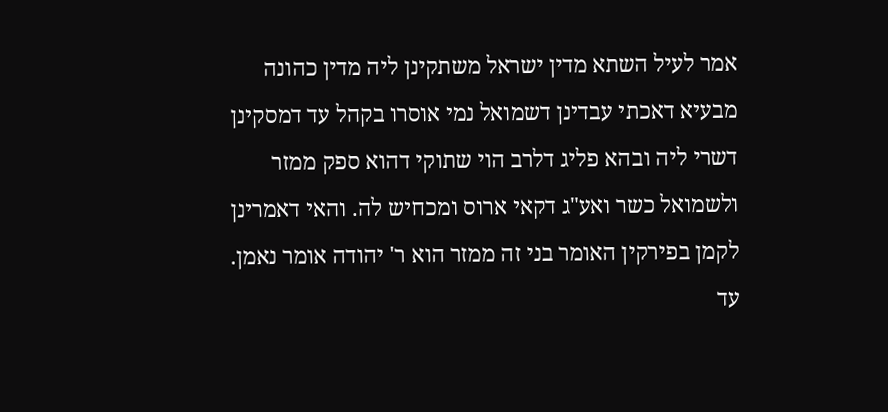אמר לעיל השתא מדין ישראל משתקינן ליה מדין כהונה מבעיא דאכתי עבדינן דשמואל נמי אוסרו בקהל עד דמסקינן דשרי ליה ובהא פליג דלרב הוי שתוקי דהוא ספק ממזר ולשמואל כשר ואע"ג דקאי ארוס ומכחיש לה. והאי דאמרינן לקמן בפירקין האומר בני זה ממזר הוא ר' יהודה אומר נאמן. עד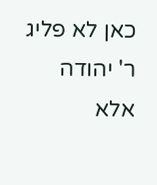כאן לא פליג ר' יהודה אלא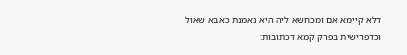דלא קיימא אם ומכחשא ליה היא נאמנת כאבא שאול וכדפרישית בפרק קמא דכתובות: